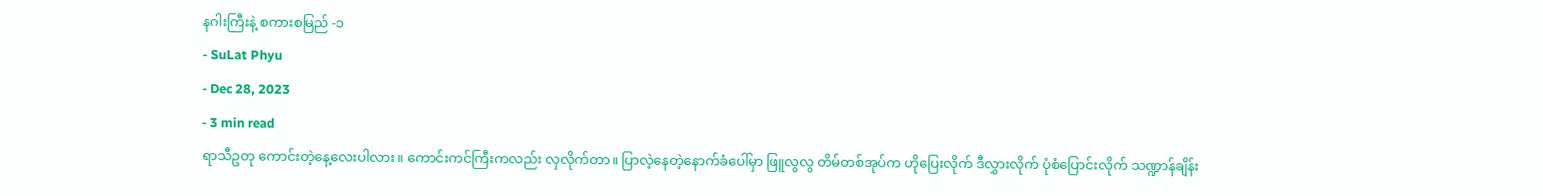နဂါးကြီးနဲ့ စကားစမြည် -၁
- SuLat Phyu
- Dec 28, 2023
- 3 min read
ရာသီဥတု ကောင်းတဲ့နေ့လေးပါလား။ ကောင်းကင်ကြီးကလည်း လှလိုက်တာ။ ပြာလဲ့နေတဲ့နောက်ခံပေါ်မှာ ဖြူလွလွ တိမ်တစ်အုပ်က ဟိုပြေးလိုက် ဒီလွှားလိုက် ပုံစံပြောင်းလိုက် သဏ္ဍာန်ချိန်း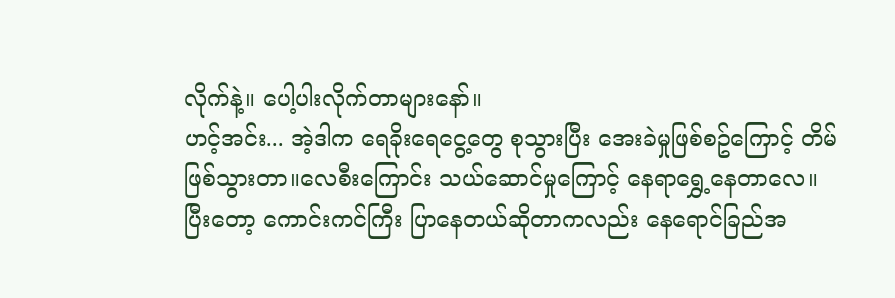လိုက်နဲ့။ ပေါ့ပါးလိုက်တာများနော်။
ဟင့်အင်း... အဲ့ဒါက ရေခိုးရေငွေ့တွေ စုသွားပြီး အေးခဲမှုဖြစ်စဥ်ကြောင့် တိမ်ဖြစ်သွားတာ။လေစီးကြောင်း သယ်ဆောင်မှုကြောင့် နေရာရွှေ့နေတာလေ။ ပြီးတော့ ကောင်းကင်ကြီး ပြာနေတယ်ဆိုတာကလည်း နေရောင်ခြည်အ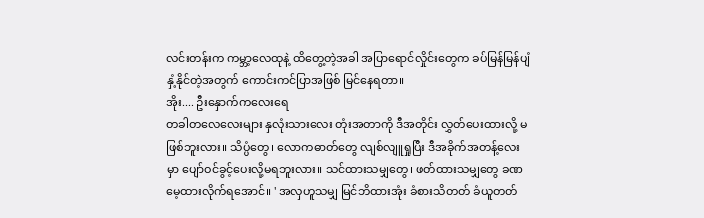လင်းတန်းက ကမ္ဘာ့လေထုနဲ့ ထိတွေ့တဲ့အခါ အပြာရောင်လှိုင်းတွေက ခပ်မြန်မြန်ပျံနှံ့နိုင်တဲ့အတွက် ကောင်းကင်ပြာအဖြစ် မြင်နေရတာ။
အိုး.... ဦးနှောက်ကလေးရေ
တခါတလေလေးများ နှလုံးသားလေး တုံးအတာကို ဒီအတိုင်း လွှတ်ပေးထားလို့ မဖြစ်ဘူးလား။ သိပ္ပံတွေ၊ လောကဓာတ်တွေ လျစ်လျူရှုပြီး ဒီအခိုက်အတန့်လေးမှာ ပျော်ဝင်ခွင့်ပေးလို့မရဘူးလား။ သင်ထားသမျှတွေ၊ ဖတ်ထားသမျှတွေ ခဏမေ့ထားလိုက်ရအောင်။ ' အလှဟူသမျှ မြင်ဘိထားအုံး ခံစားသိတတ် ခံယူတတ်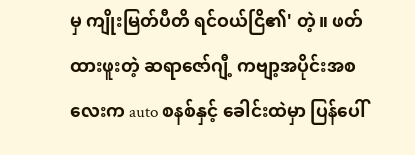မှ ကျိုးမြတ်ပီတိ ရင်ဝယ်ငြိ၏' တဲ့။ ဖတ်ထားဖူးတဲ့ ဆရာဇော်ဂျီ့ ကဗျာ့အပိုင်းအစလေးက auto စနစ်နှင့် ခေါင်းထဲမှာ ပြန်ပေါ်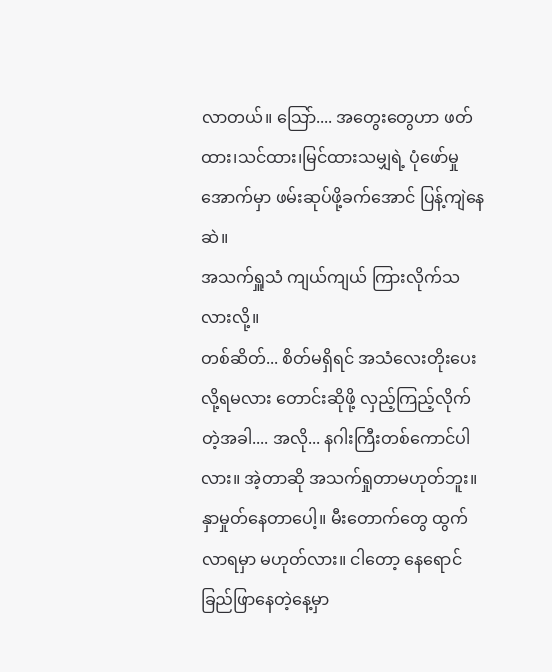လာတယ်။ သြော်.... အတွေးတွေဟာ ဖတ်ထား၊သင်ထား၊မြင်ထားသမျှရဲ့ ပုံဖော်မှုအောက်မှာ ဖမ်းဆုပ်ဖို့ခက်အောင် ပြန့်ကျဲနေဆဲ။
အသက်ရှူသံ ကျယ်ကျယ် ကြားလိုက်သလားလို့။
တစ်ဆိတ်... စိတ်မရှိရင် အသံလေးတိုးပေးလို့ရမလား တောင်းဆိုဖို့ လှည့်ကြည့်လိုက်တဲ့အခါ.... အလို... နဂါးကြီးတစ်ကောင်ပါလား။ အဲ့တာဆို အသက်ရှုတာမဟုတ်ဘူး။ နှာမှုတ်နေတာပေါ့။ မီးတောက်တွေ ထွက်လာရမှာ မဟုတ်လား။ ငါတော့ နေရောင်ခြည်ဖြာနေတဲ့နေ့မှာ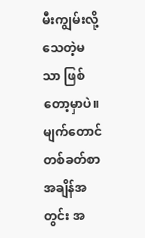မီးကျွမ်းလို့ သေတဲ့မသာ ဖြစ်တော့မှာပဲ။
မျက်တောင်တစ်ခတ်စာအချိန်အတွင်း အ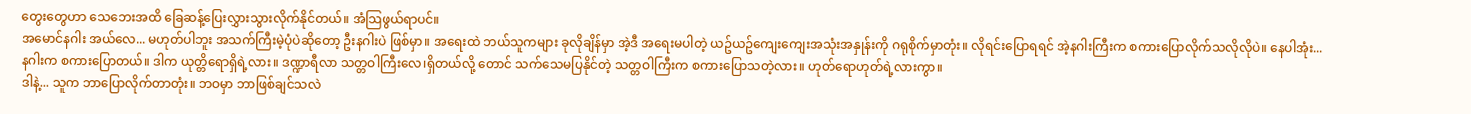တွေးတွေဟာ သေဘေးအထိ ခြေဆန့်ပြေးလွှားသွားလိုက်နိုင်တယ်။ အံသြဖွယ်ရာပင်။
အမောင်နဂါး အယ်လေ... မဟုတ်ပါဘူး အသက်ကြီးမဲ့ပုံပဲဆိုတော့ ဦးနဂါးပဲ ဖြစ်မှာ။ အရေးထဲ ဘယ်သူကများ ခုလိုချိန်မှာ အဲ့ဒီ အရေးမပါတဲ့ ယဥ်ယဥ်ကျေးကျေးအသုံးအနှုန်းကို ဂရုစိုက်မှာတုံး။ လိုရင်းပြောရရင် အဲ့နဂါးကြီးက စကားပြောလိုက်သလိုလိုပဲ။ နေပါအုံး... နဂါးက စကားပြောတယ်။ ဒါက ယုတ္တိရောရှိရဲ့လား။ ဒဏ္ဍာရီလာ သတ္တဝါကြီးလေ၊ရှိတယ်လို့ တောင် သက်သေမပြနိုင်တဲ့ သတ္တဝါကြီးက စကားပြောသတဲ့လား။ ဟုတ်ရောဟုတ်ရဲ့လားကွာ။
ဒါနဲ့... သူက ဘာပြောလိုက်တာတုံး။ ဘဝမှာ ဘာဖြစ်ချင်သလဲ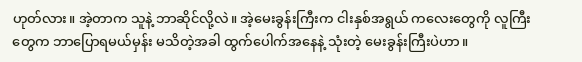ဟုတ်လား။ အဲ့တာက သူနဲ့ ဘာဆိုင်လို့လဲ။ အဲ့မေးခွန်းကြီးက ငါးနှစ်အရွယ် ကလေးတွေကို လူကြီးတွေက ဘာပြောရမယ်မှန်း မသိတဲ့အခါ ထွက်ပေါက်အနေနဲ့ သုံးတဲ့ မေးခွန်းကြီးပဲဟာ။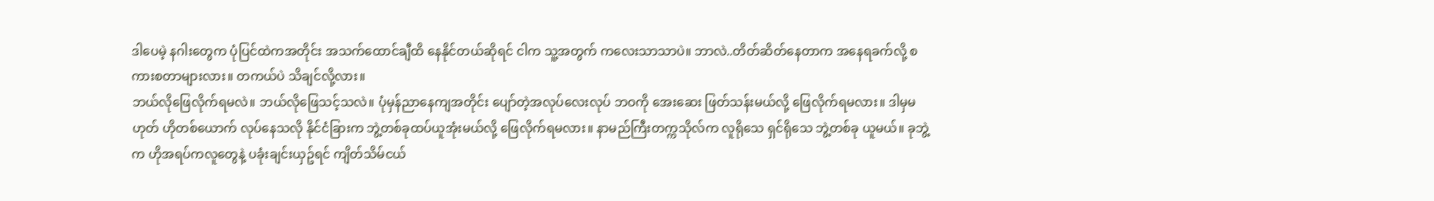ဒါပေမဲ့ နဂါးတွေက ပုံပြင်ထဲကအတိုင်း အသက်ထောင်ချီထိ နေနိုင်တယ်ဆိုရင် ငါက သူ့အတွက် ကလေးသာသာပဲ။ ဘာလဲ..တိတ်ဆိတ်နေတာက အနေရခက်လို့ စကားစတာများလား။ တကယ်ပဲ သိချင်လို့လား။
ဘယ်လိုဖြေလိုက်ရမလဲ။ ဘယ်လိုဖြေသင့်သလဲ။ ပုံမှန်ညာနေကျအတိုင်း ပျော်တဲ့အလုပ်လေးလုပ် ဘဝကို အေးဆေး ဖြတ်သန်းမယ်လို့ ဖြေလိုက်ရမလား။ ဒါမှမဟုတ် ဟိုတစ်ယောက် လုပ်နေသလို နိုင်ငံခြားက ဘွဲ့တစ်ခုထပ်ယူအုံးမယ်လို့ ဖြေလိုက်ရမလား။ နာမည်ကြီးတက္ကသိုလ်က လူရိုသေ ရှင်ရိုသေ ဘွဲ့တစ်ခု ယူမယ်။ ခုဘွဲ့က ဟိုအရပ်ကလူတွေနဲ့ ပခုံးချင်းယှဥ်ရင် ကျိတ်သိမ်ငယ်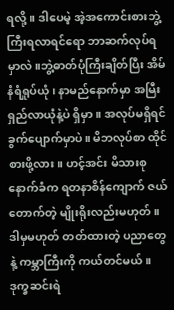ရလို့။ ဒါပေမဲ့ အဲ့အကောင်းစားဘွဲ့ကြီးရလာရင်ရော ဘာဆက်လုပ်ရမှာလဲ။ဘွဲ့ဓာတ်ပုံကြီးချိတ်ပြီး အိမ်နံရံရှုပ်ယုံ၊ နာမည်နောက်မှာ အမြီးရှည်လာယုံနဲ့ပဲ ရှိမှာ။ အလုပ်မရှိရင် ခွက်ပျောက်မှာပဲ။ မိဘလုပ်စာ ထိုင်စားဖို့လား။ ဟင့်အင်း မိသားစုနောက်ခံက ရတနာစိန်ကျောက် ဇယ်တောက်တဲ့ မျိုးရိုးလည်းမဟုတ်။ ဒါမှမဟုတ် တတ်ထားတဲ့ ပညာတွေနဲ့ ကမ္ဘာကြီးကို ကယ်တင်မယ်။ ဒုက္ခဆင်းရဲ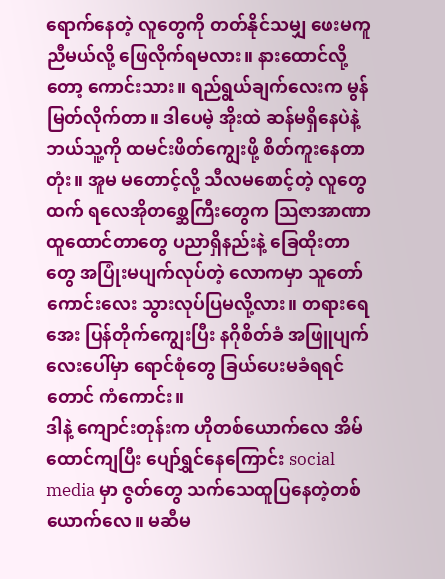ရောက်နေတဲ့ လူတွေကို တတ်နိုင်သမျှ ဖေးမကူညီမယ်လို့ ဖြေလိုက်ရမလား။ နားထောင်လို့တော့ ကောင်းသား။ ရည်ရွယ်ချက်လေးက မွန်မြတ်လိုက်တာ။ ဒါပေမဲ့ အိုးထဲ ဆန်မရှိနေပဲနဲ့ ဘယ်သူ့ကို ထမင်းဖိတ်ကျွေးဖို့ စိတ်ကူးနေတာတုံး။ အူမ မတောင့်လို့ သီလမစောင့်တဲ့ လူတွေထက် ရလေအိုတစ္ဆေကြီးတွေက သြဇာအာဏာထူထောင်တာတွေ ပညာရှိနည်းနဲ့ ခြေထိုးတာတွေ အပြုံးမပျက်လုပ်တဲ့ လောကမှာ သူတော်ကောင်းလေး သွားလုပ်ပြမလို့လား။ တရားရေအေး ပြန်တိုက်ကျွေးပြီး နဂိုစိတ်ခံ အဖြူပျက်လေးပေါ်မှာ ရောင်စုံတွေ ခြယ်ပေးမခံရရင်တောင် ကံကောင်း။
ဒါနဲ့ ကျောင်းတုန်းက ဟိုတစ်ယောက်လေ အိမ်ထောင်ကျပြီး ပျော်ရွှင်နေကြောင်း social media မှာ ဇွတ်တွေ သက်သေထူပြနေတဲ့တစ်ယောက်လေ။ မဆီမ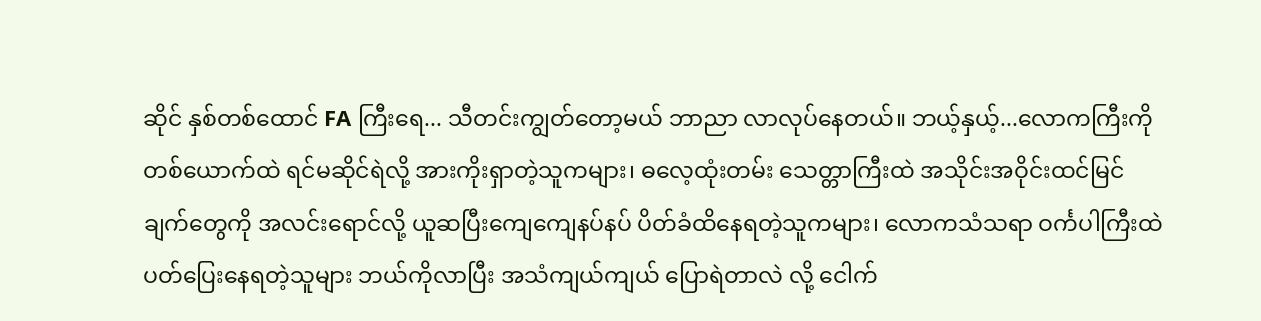ဆိုင် နှစ်တစ်ထောင် FA ကြီးရေ... သီတင်းကျွတ်တော့မယ် ဘာညာ လာလုပ်နေတယ်။ ဘယ့်နှယ့်...လောကကြီးကို တစ်ယောက်ထဲ ရင်မဆိုင်ရဲလို့ အားကိုးရှာတဲ့သူကများ၊ ဓလေ့ထုံးတမ်း သေတ္တာကြီးထဲ အသိုင်းအဝိုင်းထင်မြင်ချက်တွေကို အလင်းရောင်လို့ ယူဆပြီးကျေကျေနပ်နပ် ပိတ်ခံထိနေရတဲ့သူကများ၊ လောကသံသရာ ဝင်္ကပါကြီးထဲ ပတ်ပြေးနေရတဲ့သူများ ဘယ်ကိုလာပြီး အသံကျယ်ကျယ် ပြောရဲတာလဲ လို့ ငေါက်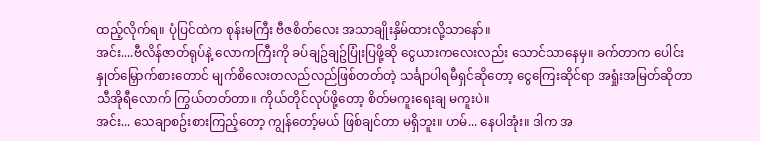ထည့်လိုက်ရ။ ပုံပြင်ထဲက စုန်းမကြီး ဗီဇစိတ်လေး အသာချိုးနှိမ်ထားလို့သာနော်။
အင်း....ဗီလိန်ဇာတ်ရုပ်နဲ့ လောကကြီးကို ခပ်ချဥ်ချဥ်ပြုံးပြဖို့ဆို ငွေယားကလေးလည်း သောင်သာနေမှ။ ခက်တာက ပေါင်းနှုတ်မြှောက်စားတောင် မျက်စိလေးတလည်လည်ဖြစ်တတ်တဲ့ သင်္ချာပါရမီရှင်ဆိုတော့ ငွေကြေးဆိုင်ရာ အရှုံးအမြတ်ဆိုတာ သီအိုရီလောက် ကြွယ်တတ်တာ။ ကိုယ်တိုင်လုပ်ဖို့တော့ စိတ်မကူးရေးချ မကူးပဲ။
အင်း... သေချာစဥ်းစားကြည့်တော့ ကျွန်တော့်မယ် ဖြစ်ချင်တာ မရှိဘူး။ ဟမ်... နေပါအုံး။ ဒါက အ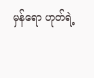မှန်ရော ဟုတ်ရဲ့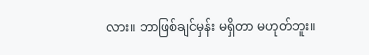လား။ ဘာဖြစ်ချင်မှန်း မရှိတာ မဟုတ်ဘူး။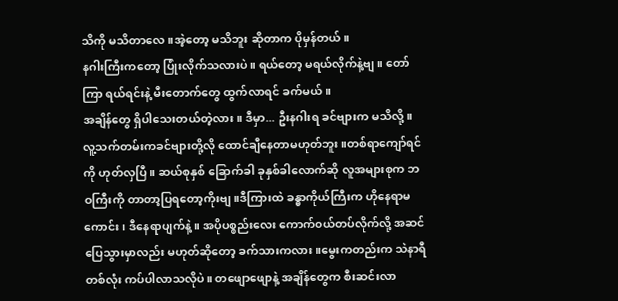သိကို မသိတာလေ။အဲ့တော့ မသိဘူး ဆိုတာက ပိုမှန်တယ်။
နဂါးကြီးကတော့ ပြုံးလိုက်သလားပဲ။ ရယ်တော့ မရယ်လိုက်နဲ့ဗျ။ တော်ကြာ ရယ်ရင်းနဲ့ မီးတောက်တွေ ထွက်လာရင် ခက်မယ်။
အချိန်တွေ ရှိပါသေးတယ်တဲ့လား။ ဒီမှာ... ဦးနဂါးရ ခင်ဗျားက မသိလို့။ လူ့သက်တမ်းကခင်ဗျားတို့လို ထောင်ချီနေတာမဟုတ်ဘူး။တစ်ရာကျော်ရင်ကို ဟုတ်လှပြီ။ ဆယ်စုနှစ် ခြောက်ခါ ခုနှစ်ခါလောက်ဆို လူအများစုက ဘဝကြီးကို တာတာ့ပြရတော့ကိုးဗျ။ဒီကြားထဲ ခန္ဓာကိုယ်ကြီးက ဟိုနေရာမကောင်း၊ ဒီနေရာပျက်နဲ့။ အပိုပစ္စည်းလေး ကောက်၀ယ်တပ်လိုက်လို့ အဆင်ပြေသွားမှာလည်း မဟုတ်ဆိုတော့ ခက်သားကလား။မွေးကတည်းက သဲနာရီတစ်လုံး ကပ်ပါလာသလိုပဲ။ တဖျောဖျောနဲ့ အချိန်တွေက စီးဆင်းလာ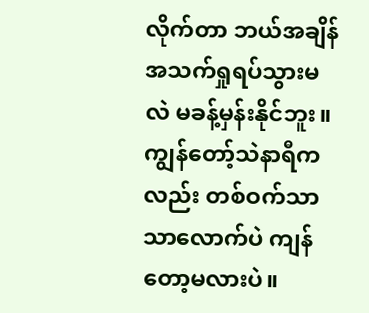လိုက်တာ ဘယ်အချိန် အသက်ရှုရပ်သွားမလဲ မခန့်မှန်းနိုင်ဘူး။ ကျွန်တော့်သဲနာရီကလည်း တစ်ဝက်သာသာလောက်ပဲ ကျန်တော့မလားပဲ။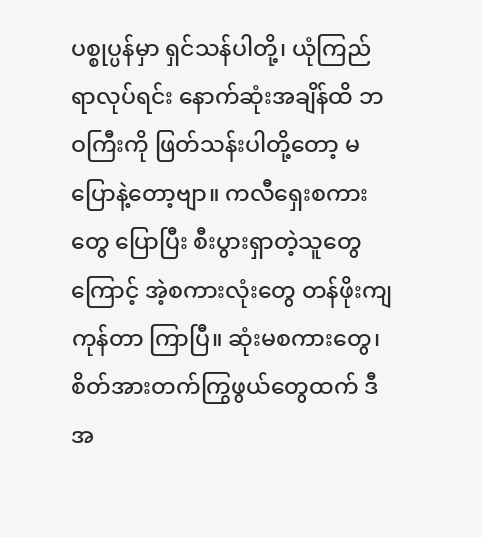ပစ္စုပ္ပန်မှာ ရှင်သန်ပါတို့၊ ယုံကြည်ရာလုပ်ရင်း နောက်ဆုံးအချိန်ထိ ဘဝကြီးကို ဖြတ်သန်းပါတို့တော့ မပြောနဲ့တော့ဗျာ။ ကလီရှေးစကားတွေ ပြောပြီး စီးပွားရှာတဲ့သူတွေကြောင့် အဲ့စကားလုံးတွေ တန်ဖိုးကျကုန်တာ ကြာပြီ။ ဆုံးမစကားတွေ၊ စိတ်အားတက်ကြွဖွယ်တွေထက် ဒီအ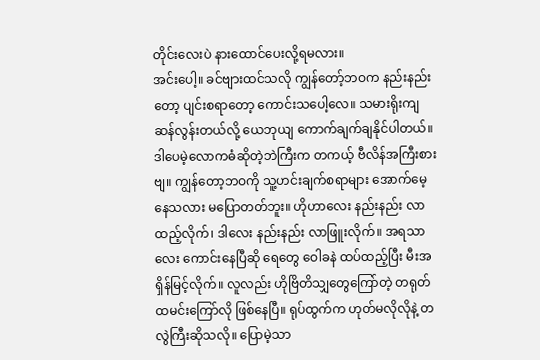တိုင်းလေးပဲ နားထောင်ပေးလို့ရမလား။
အင်းပေါ့။ ခင်ဗျားထင်သလို ကျွန်တော့်ဘဝက နည်းနည်းတော့ ပျင်းစရာတော့ ကောင်းသပေါ့လေ။ သမားရိုးကျ ဆန်လွန်းတယ်လို့ ယေဘုယျ ကောက်ချက်ချနိုင်ပါတယ်။ဒါပေမဲ့လောကဓံဆိုတဲ့ဘဲကြီးက တကယ့် ဗီလိန်အကြီးစားဗျ။ ကျွန်တော့ဘဝကို သူ့ဟင်းချက်စရာများ အောက်မေ့နေသလား မပြောတတ်ဘူး။ ဟိုဟာလေး နည်းနည်း လာထည့်လိုက်၊ ဒါလေး နည်းနည်း လာဖြူးလိုက်။ အရသာလေး ကောင်းနေပြီဆို ရေတွေ ဝေါခနဲ ထပ်ထည့်ပြီး မီးအရှိန်မြင့်လိုက်။ လူလည်း ဟိုဗြိတိသျှတွေကြော်တဲ့ တရုတ်ထမင်းကြော်လို ဖြစ်နေပြီ။ ရုပ်ထွက်က ဟုတ်မလိုလိုနဲ့ တလွဲကြီးဆိုသလို။ ပြောမဲ့သာ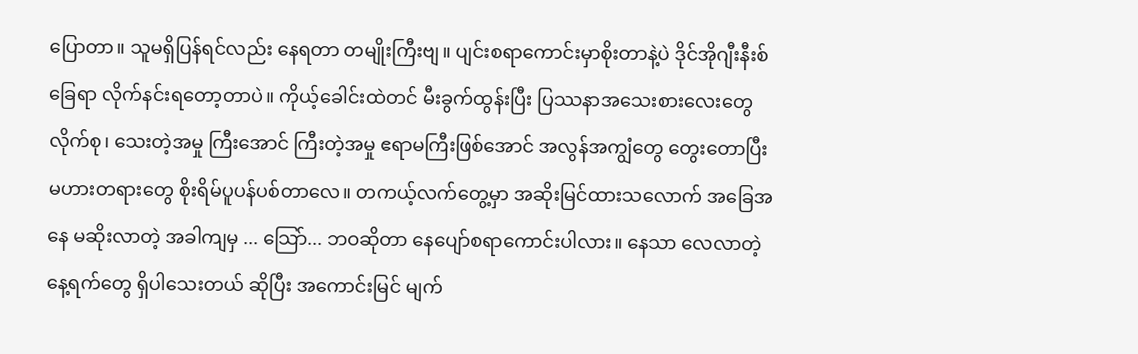ပြောတာ။ သူမရှိပြန်ရင်လည်း နေရတာ တမျိုးကြီးဗျ။ ပျင်းစရာကောင်းမှာစိုးတာနဲ့ပဲ ဒိုင်အိုဂျီးနီးစ် ခြေရာ လိုက်နင်းရတော့တာပဲ။ ကိုယ့်ခေါင်းထဲတင် မီးခွက်ထွန်းပြီး ပြဿနာအသေးစားလေးတွေ လိုက်စု၊ သေးတဲ့အမှု ကြီးအောင် ကြီးတဲ့အမှု ဧရာမကြီးဖြစ်အောင် အလွန်အကျွံတွေ တွေးတောပြီး မဟားတရားတွေ စိုးရိမ်ပူပန်ပစ်တာလေ။ တကယ့်လက်တွေ့မှာ အဆိုးမြင်ထားသလောက် အခြေအနေ မဆိုးလာတဲ့ အခါကျမှ ... သြော်... ဘဝဆိုတာ နေပျော်စရာကောင်းပါလား။ နေသာ လေလာတဲ့နေ့ရက်တွေ ရှိပါသေးတယ် ဆိုပြီး အကောင်းမြင် မျက်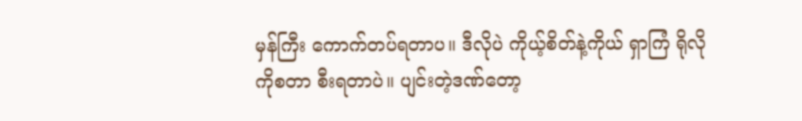မှန်ကြီး ကောက်တပ်ရတာပ။ ဒီလိုပဲ ကိုယ့်စိတ်နဲ့ကိုယ် ရှာကြံ ရိုလိုကိုစတာ စီးရတာပဲ။ ပျင်းတဲ့ဒဏ်တော့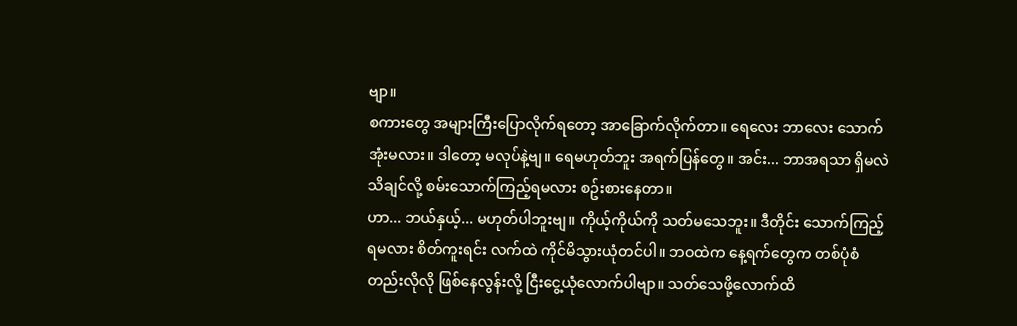ဗျာ။
စကားတွေ အများကြီးပြောလိုက်ရတော့ အာခြောက်လိုက်တာ။ ရေလေး ဘာလေး သောက်အုံးမလား။ ဒါတော့ မလုပ်နဲ့ဗျ။ ရေမဟုတ်ဘူး အရက်ပြန်တွေ။ အင်း... ဘာအရသာ ရှိမလဲ သိချင်လို့ စမ်းသောက်ကြည့်ရမလား စဥ်းစားနေတာ။
ဟာ... ဘယ်နှယ့်... မဟုတ်ပါဘူးဗျ။ ကိုယ့်ကိုယ်ကို သတ်မသေဘူး။ ဒီတိုင်း သောက်ကြည့်ရမလား စိတ်ကူးရင်း လက်ထဲ ကိုင်မိသွားယုံတင်ပါ။ ဘဝထဲက နေ့ရက်တွေက တစ်ပုံစံတည်းလိုလို ဖြစ်နေလွန်းလို့ ငြီးငွေ့ယုံလောက်ပါဗျာ။ သတ်သေဖို့လောက်ထိ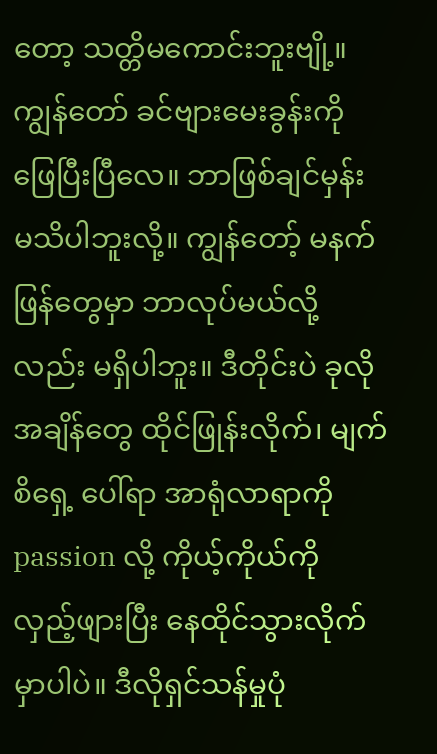တော့ သတ္တိမကောင်းဘူးဗျို့။
ကျွန်တော် ခင်ဗျားမေးခွန်းကို ဖြေပြီးပြီလေ။ ဘာဖြစ်ချင်မှန်း မသိပါဘူးလို့။ ကျွန်တော့် မနက်ဖြန်တွေမှာ ဘာလုပ်မယ်လို့လည်း မရှိပါဘူး။ ဒီတိုင်းပဲ ခုလို အချိန်တွေ ထိုင်ဖြုန်းလိုက်၊ မျက်စိရှေ့ ပေါ်ရာ အာရုံလာရာကို passion လို့ ကိုယ့်ကိုယ်ကို လှည့်ဖျားပြီး နေထိုင်သွားလိုက်မှာပါပဲ။ ဒီလိုရှင်သန်မှုပုံ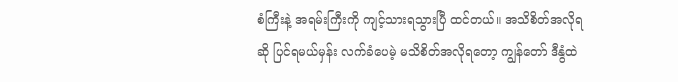စံကြီးနဲ့ အရမ်းကြီးကို ကျင့်သားရသွားပြီ ထင်တယ်။ အသိစိတ်အလိုရဆို ပြင်ရမယ်မှန်း လက်ခံပေမဲ့ မသိစိတ်အလိုရတော့ ကျွန်တော် ဒီနွံထဲ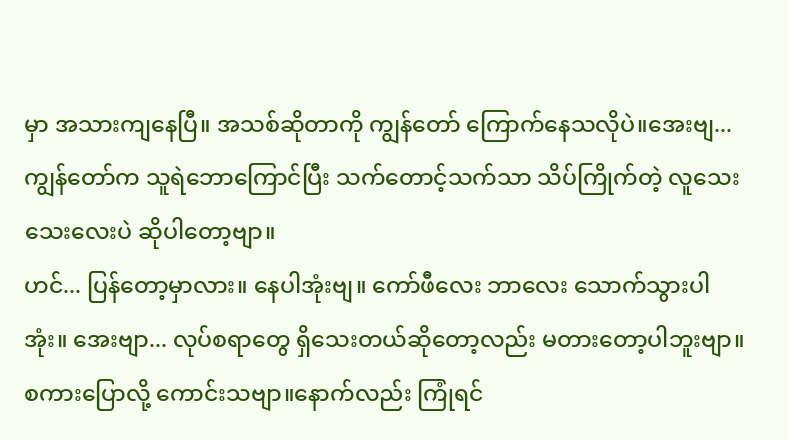မှာ အသားကျနေပြီ။ အသစ်ဆိုတာကို ကျွန်တော် ကြောက်နေသလိုပဲ။အေးဗျ... ကျွန်တော်က သူရဲဘောကြောင်ပြီး သက်တောင့်သက်သာ သိပ်ကြိုက်တဲ့ လူသေးသေးလေးပဲ ဆိုပါတော့ဗျာ။
ဟင်... ပြန်တော့မှာလား။ နေပါအုံးဗျ။ ကော်ဖီလေး ဘာလေး သောက်သွားပါအုံး။ အေးဗျာ... လုပ်စရာတွေ ရှိသေးတယ်ဆိုတော့လည်း မတားတော့ပါဘူးဗျာ။ စကားပြောလို့ ကောင်းသဗျာ။နောက်လည်း ကြုံရင်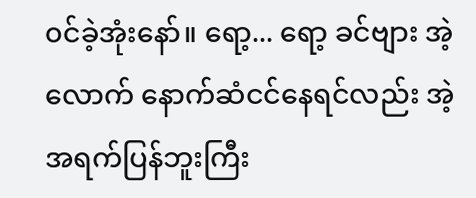၀င်ခဲ့အုံးနော်။ ရော့... ရော့ ခင်ဗျား အဲ့လောက် နောက်ဆံငင်နေရင်လည်း အဲ့အရက်ပြန်ဘူးကြီး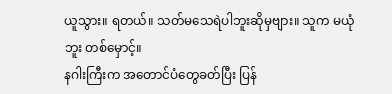ယူသွား။ ရတယ်။ သတ်မသေရဲပါဘူးဆိုမှဗျား။ သူက မယုံဘူး တစ်မှောင့်။
နဂါးကြီးက အတောင်ပံတွေခတ်ပြီး ပြန်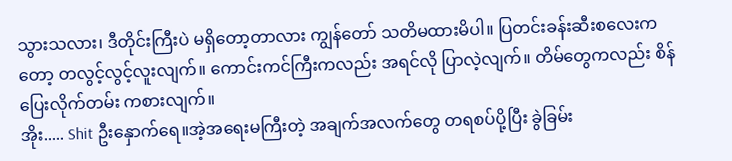သွားသလား၊ ဒီတိုင်းကြီးပဲ မရှိတော့တာလား ကျွန်တော် သတိမထားမိပါ။ ပြတင်းခန်းဆီးစလေးကတော့ တလွင့်လွင့်လူးလျက်။ ကောင်းကင်ကြီးကလည်း အရင်လို ပြာလဲ့လျက်။ တိမ်တွေကလည်း စိန်ပြေးလိုက်တမ်း ကစားလျက်။
အိုး..... Shit ဦးနှောက်ရေ။အဲ့အရေးမကြီးတဲ့ အချက်အလက်တွေ တရစပ်ပို့ပြီး ခွဲခြမ်း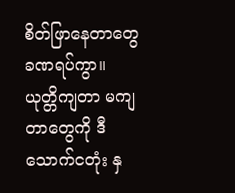စိတ်ဖြာနေတာတွေ ခဏရပ်ကွာ။ ယုတ္တိကျတာ မကျတာတွေကို ဒီသောက်ငတုံး နှ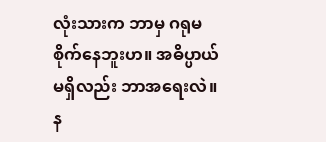လုံးသားက ဘာမှ ဂရုမစိုက်နေဘူးဟ။ အဓိပ္ပာယ်မရှိလည်း ဘာအရေးလဲ။ န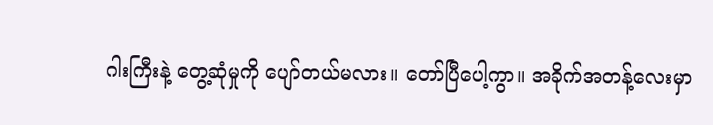ဂါးကြီးနဲ့ တွေ့ဆုံမှုကို ပျော်တယ်မလား။ တော်ပြီပေါ့ကွာ။ အခိုက်အတန့်လေးမှာ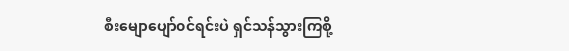စီးမျောပျော်၀င်ရင်းပဲ ရှင်သန်သွားကြစို့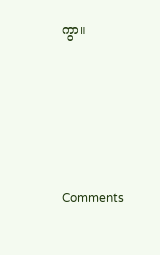ကွာ။






Comments